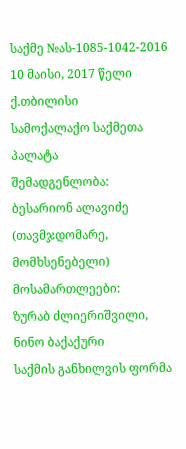საქმე №ას-1085-1042-2016 10 მაისი, 2017 წელი
ქ.თბილისი
სამოქალაქო საქმეთა პალატა
შემადგენლობა:
ბესარიონ ალავიძე (თავმჯდომარე, მომხსენებელი)
მოსამართლეები:
ზურაბ ძლიერიშვილი, ნინო ბაქაქური
საქმის განხილვის ფორმა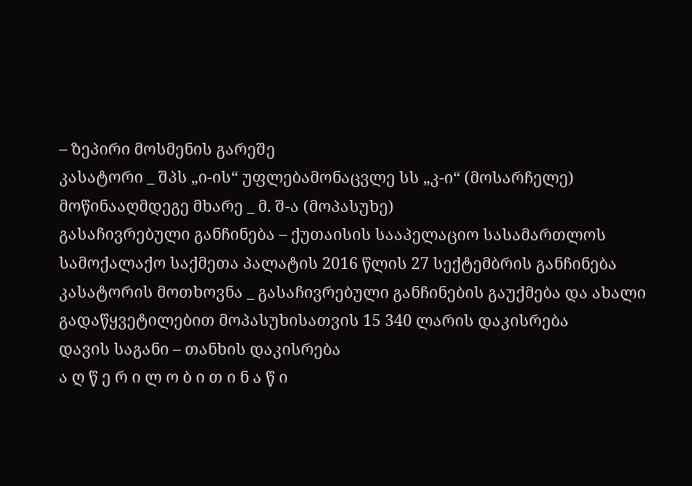– ზეპირი მოსმენის გარეშე
კასატორი _ შპს „ი-ის“ უფლებამონაცვლე სს „კ-ი“ (მოსარჩელე)
მოწინააღმდეგე მხარე _ მ. შ-ა (მოპასუხე)
გასაჩივრებული განჩინება – ქუთაისის სააპელაციო სასამართლოს სამოქალაქო საქმეთა პალატის 2016 წლის 27 სექტემბრის განჩინება
კასატორის მოთხოვნა _ გასაჩივრებული განჩინების გაუქმება და ახალი გადაწყვეტილებით მოპასუხისათვის 15 340 ლარის დაკისრება
დავის საგანი – თანხის დაკისრება
ა ღ წ ე რ ი ლ ო ბ ი თ ი ნ ა წ ი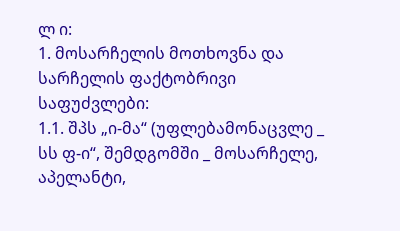ლ ი:
1. მოსარჩელის მოთხოვნა და სარჩელის ფაქტობრივი საფუძვლები:
1.1. შპს „ი-მა“ (უფლებამონაცვლე _ სს ფ-ი“, შემდგომში _ მოსარჩელე, აპელანტი,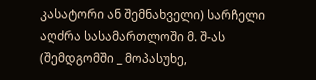კასატორი ან შემნახველი) სარჩელი აღძრა სასამართლოში მ. შ-ას (შემდგომში _ მოპასუხე,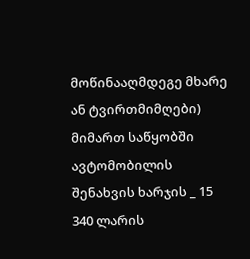მოწინააღმდეგე მხარე ან ტვირთმიმღები) მიმართ საწყობში ავტომობილის შენახვის ხარჯის _ 15 340 ლარის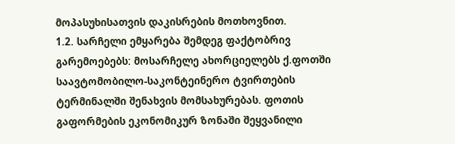მოპასუხისათვის დაკისრების მოთხოვნით.
1.2. სარჩელი ემყარება შემდეგ ფაქტობრივ გარემოებებს: მოსარჩელე ახორციელებს ქ.ფოთში საავტომობილო-საკონტეინერო ტვირთების ტერმინალში შენახვის მომსახურებას. ფოთის გაფორმების ეკონომიკურ ზონაში შეყვანილი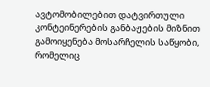ავტომობილებით დატვირთული კონტეინერების განბაჟების მიზნით გამოიყენება მოსარჩელის საწყობი, რომელიც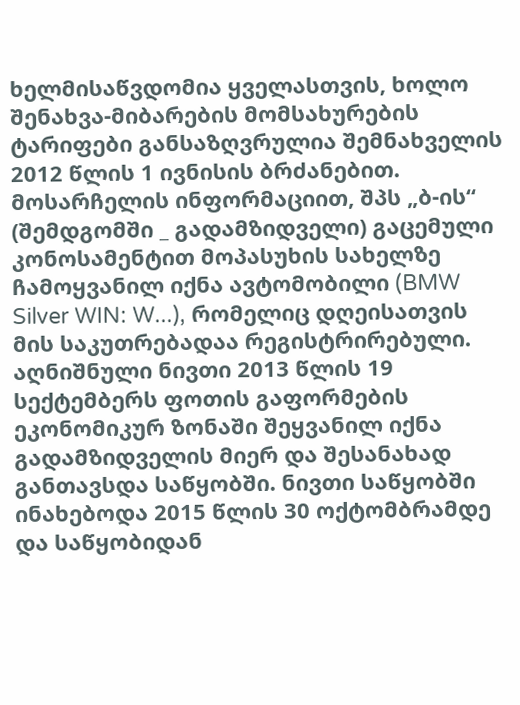ხელმისაწვდომია ყველასთვის, ხოლო შენახვა-მიბარების მომსახურების ტარიფები განსაზღვრულია შემნახველის 2012 წლის 1 ივნისის ბრძანებით. მოსარჩელის ინფორმაციით, შპს „ბ-ის“ (შემდგომში _ გადამზიდველი) გაცემული კონოსამენტით მოპასუხის სახელზე ჩამოყვანილ იქნა ავტომობილი (BMW Silver WIN: W...), რომელიც დღეისათვის მის საკუთრებადაა რეგისტრირებული. აღნიშნული ნივთი 2013 წლის 19 სექტემბერს ფოთის გაფორმების ეკონომიკურ ზონაში შეყვანილ იქნა გადამზიდველის მიერ და შესანახად განთავსდა საწყობში. ნივთი საწყობში ინახებოდა 2015 წლის 30 ოქტომბრამდე და საწყობიდან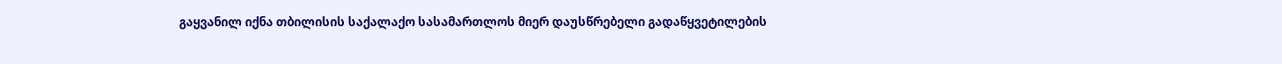გაყვანილ იქნა თბილისის საქალაქო სასამართლოს მიერ დაუსწრებელი გადაწყვეტილების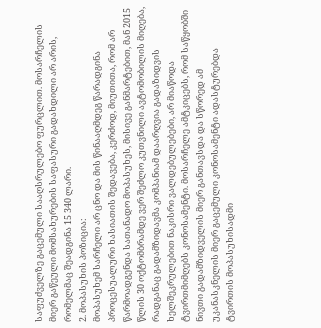საფუძველზე გაცემული სააღსრულებო ფურცლით. მოსარჩელის მიერ გაწეული მომსახურების საფასური გადახდილი არ არის, რომელმაც შეადგინა 15 340 ლარი.
2. მოპასუხის პოზიცია:
მოპასუხემ სარჩელი არ ცნო და მის წინააღმდეგ წარადგინა პროცესუალური ხასიათის შედავება, კერძოდ, მიუთითა, რომ არ წარმოადგენდა სათანადო მოპასუხეს, მისივე განმარტებით, მან 2015 წლის 30 ოქტომბრამდე ვერ შეძლო კუთვნილი ავტომობილის მიღება, რადგანაც გადამზიდავმა კომპანიამ დაარღვია გადაზიდვის ხელშეკრულებით ნაკისრი ვალდებულებები, არ მიაწოდა ტვირთმიმღებს კონოსამენტი. მოსარჩელე ამტკიცებს, რომ საწყობში ნივთი გადამზიდველის მიერ განთავსდა და სწორედ ამ უკანასკნელის მიერ გაცემული კონოსამენტი ადასტურებდა ტვირთის მოპასუხისადმი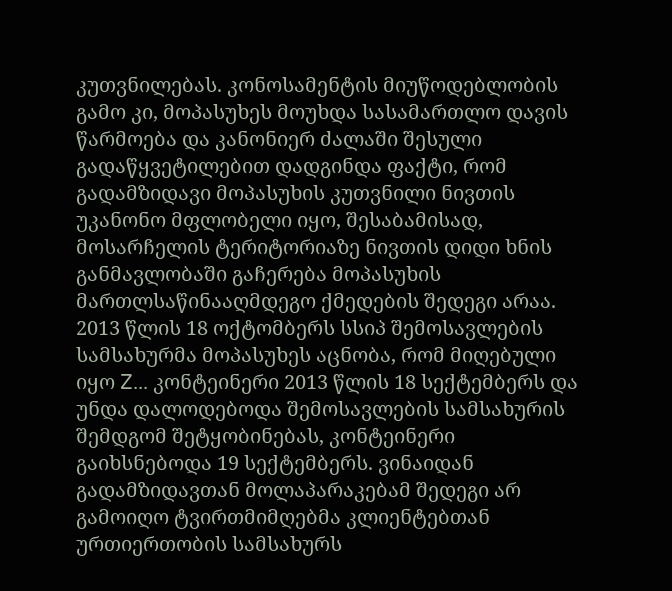კუთვნილებას. კონოსამენტის მიუწოდებლობის გამო კი, მოპასუხეს მოუხდა სასამართლო დავის წარმოება და კანონიერ ძალაში შესული გადაწყვეტილებით დადგინდა ფაქტი, რომ გადამზიდავი მოპასუხის კუთვნილი ნივთის უკანონო მფლობელი იყო, შესაბამისად, მოსარჩელის ტერიტორიაზე ნივთის დიდი ხნის განმავლობაში გაჩერება მოპასუხის მართლსაწინააღმდეგო ქმედების შედეგი არაა. 2013 წლის 18 ოქტომბერს სსიპ შემოსავლების სამსახურმა მოპასუხეს აცნობა, რომ მიღებული იყო Z... კონტეინერი 2013 წლის 18 სექტემბერს და უნდა დალოდებოდა შემოსავლების სამსახურის შემდგომ შეტყობინებას, კონტეინერი გაიხსნებოდა 19 სექტემბერს. ვინაიდან გადამზიდავთან მოლაპარაკებამ შედეგი არ გამოიღო ტვირთმიმღებმა კლიენტებთან ურთიერთობის სამსახურს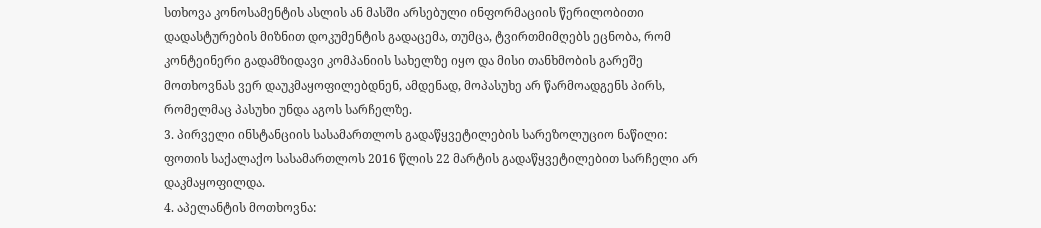სთხოვა კონოსამენტის ასლის ან მასში არსებული ინფორმაციის წერილობითი დადასტურების მიზნით დოკუმენტის გადაცემა, თუმცა, ტვირთმიმღებს ეცნობა, რომ კონტეინერი გადამზიდავი კომპანიის სახელზე იყო და მისი თანხმობის გარეშე მოთხოვნას ვერ დაუკმაყოფილებდნენ, ამდენად, მოპასუხე არ წარმოადგენს პირს, რომელმაც პასუხი უნდა აგოს სარჩელზე.
3. პირველი ინსტანციის სასამართლოს გადაწყვეტილების სარეზოლუციო ნაწილი:
ფოთის საქალაქო სასამართლოს 2016 წლის 22 მარტის გადაწყვეტილებით სარჩელი არ დაკმაყოფილდა.
4. აპელანტის მოთხოვნა: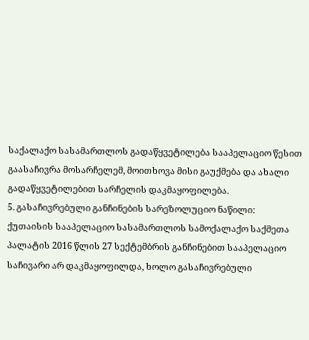საქალაქო სასამართლოს გადაწყვეტილება სააპელაციო წესით გაასაჩივრა მოსარჩელემ, მოითხოვა მისი გაუქმება და ახალი გადაწყვეტილებით სარჩელის დაკმაყოფილება.
5. გასაჩივრებული განჩინების სარეზოლუციო ნაწილი:
ქუთაისის სააპელაციო სასამართლოს სამოქალაქო საქმეთა პალატის 2016 წლის 27 სექტემბრის განჩინებით სააპელაციო საჩივარი არ დაკმაყოფილდა, ხოლო გასაჩივრებული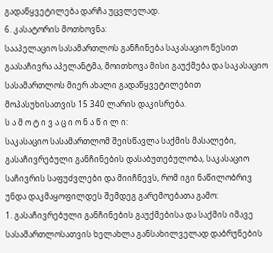გადაწყვეტილება დარჩა უცვლელად.
6. კასატორის მოთხოვნა:
სააპელაციო სასამართლოს განჩინება საკასაციო წესით გაასაჩივრა აპელანტმა, მოითხოვა მისი გაუქმება და საკასაციო სასამართლოს მიერ ახალი გადაწყვეტილებით მოპასუხისათვის 15 340 ლარის დაკისრება.
ს ა მ ო ტ ი ვ ა ც ი ო ნ ა წ ი ლ ი:
საკასაციო სასამართლომ შეისწავლა საქმის მასალები, გასაჩივრებული განჩინების დასაბუთებულობა, საკასაციო საჩივრის საფუძვლები და მიიჩნევს, რომ იგი ნაწილობრივ უნდა დაკმაყოფილდეს შემდეგ გარემოებათა გამო:
1. გასაჩივრებული განჩინების გაუქმებისა და საქმის იმავე სასამართლოსათვის ხელახლა განსახილველად დაბრუნების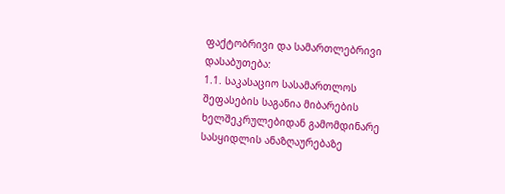ფაქტობრივი და სამართლებრივი დასაბუთება:
1.1. საკასაციო სასამართლოს შეფასების საგანია მიბარების ხელშეკრულებიდან გამომდინარე სასყიდლის ანაზღაურებაზე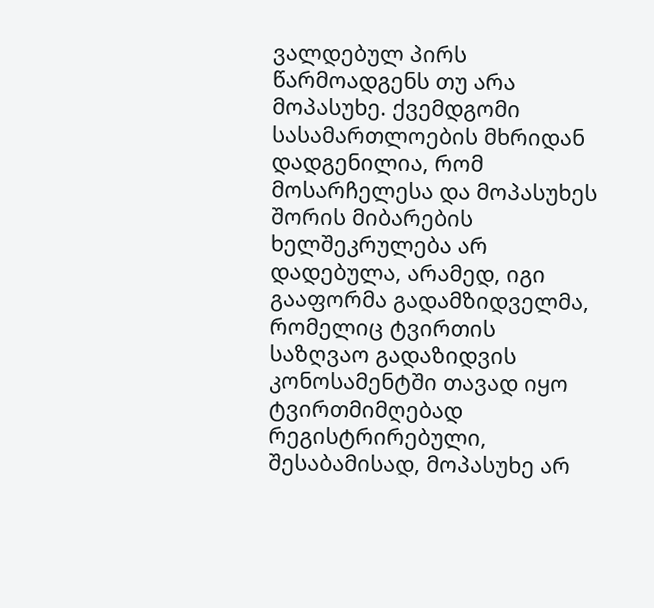ვალდებულ პირს წარმოადგენს თუ არა მოპასუხე. ქვემდგომი სასამართლოების მხრიდან დადგენილია, რომ მოსარჩელესა და მოპასუხეს შორის მიბარების ხელშეკრულება არ დადებულა, არამედ, იგი გააფორმა გადამზიდველმა, რომელიც ტვირთის საზღვაო გადაზიდვის კონოსამენტში თავად იყო ტვირთმიმღებად რეგისტრირებული, შესაბამისად, მოპასუხე არ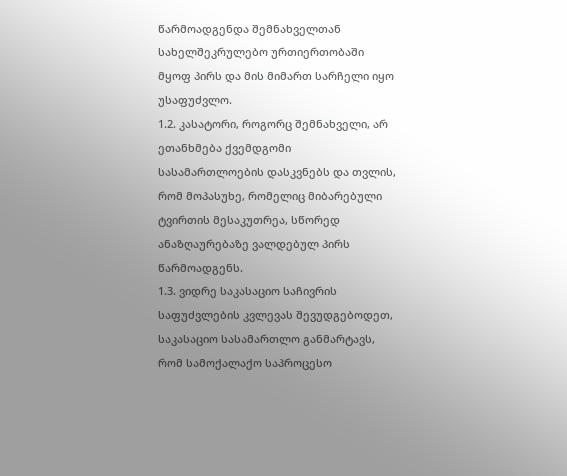წარმოადგენდა შემნახველთან სახელშეკრულებო ურთიერთობაში მყოფ პირს და მის მიმართ სარჩელი იყო უსაფუძვლო.
1.2. კასატორი, როგორც შემნახველი, არ ეთანხმება ქვემდგომი სასამართლოების დასკვნებს და თვლის, რომ მოპასუხე, რომელიც მიბარებული ტვირთის მესაკუთრეა, სწორედ ანაზღაურებაზე ვალდებულ პირს წარმოადგენს.
1.3. ვიდრე საკასაციო საჩივრის საფუძვლების კვლევას შევუდგებოდეთ, საკასაციო სასამართლო განმარტავს, რომ სამოქალაქო საპროცესო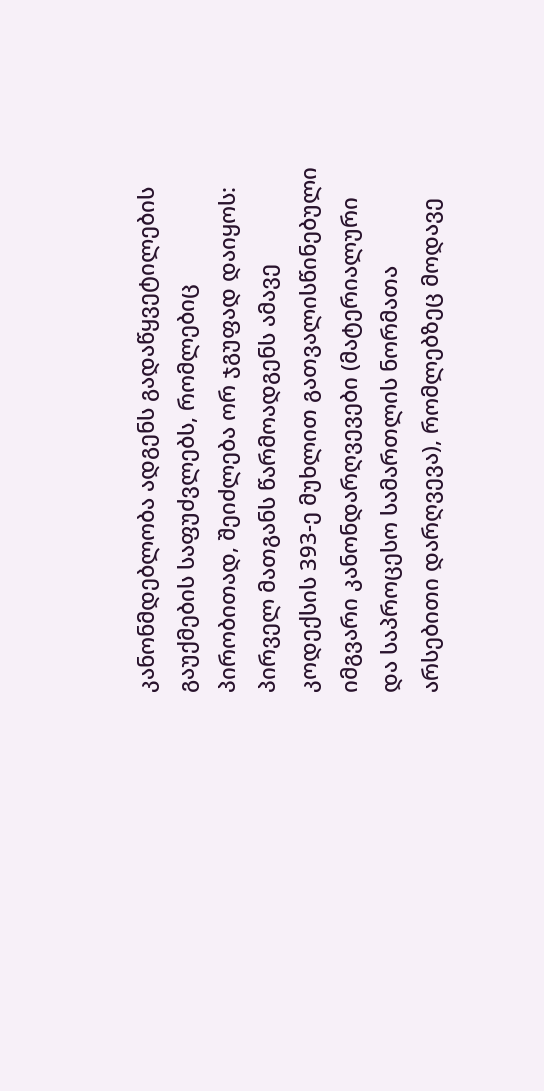კანონმდებლობა ადგენს გადაწყვეტილების გაუქმების საფუძვლებს, რომლებიც პირობითად, შეიძლება ორ ჯგუფად დაიყოს: პირველ მათგანს წარმოადგენს ამავე კოდექსის 393-ე მუხლით გათვალისწინებული იმგვარი კანონდარღვევები (მატერიალური და საპროცესო სამართლის ნორმათა არსებითი დარღვევა), რომლებზეც მოდავე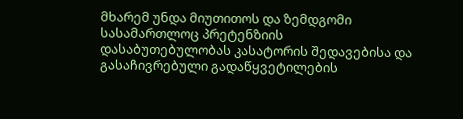მხარემ უნდა მიუთითოს და ზემდგომი სასამართლოც პრეტენზიის დასაბუთებულობას კასატორის შედავებისა და გასაჩივრებული გადაწყვეტილების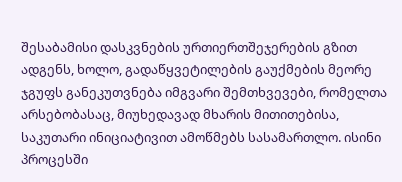შესაბამისი დასკვნების ურთიერთშეჯერების გზით ადგენს, ხოლო, გადაწყვეტილების გაუქმების მეორე ჯგუფს განეკუთვნება იმგვარი შემთხვევები, რომელთა არსებობასაც, მიუხედავად მხარის მითითებისა, საკუთარი ინიციატივით ამოწმებს სასამართლო. ისინი პროცესში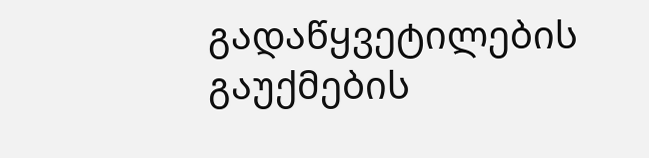გადაწყვეტილების გაუქმების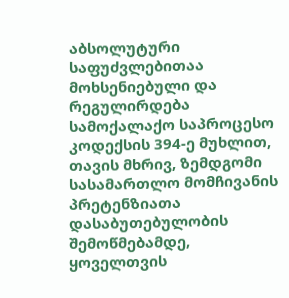აბსოლუტური საფუძვლებითაა მოხსენიებული და რეგულირდება სამოქალაქო საპროცესო კოდექსის 394-ე მუხლით, თავის მხრივ, ზემდგომი სასამართლო მომჩივანის პრეტენზიათა დასაბუთებულობის შემოწმებამდე, ყოველთვის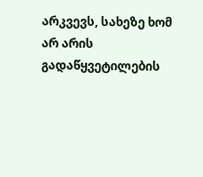არკვევს, სახეზე ხომ არ არის გადაწყვეტილების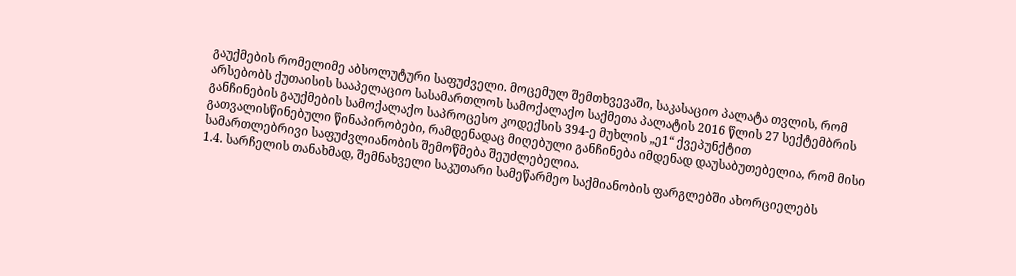გაუქმების რომელიმე აბსოლუტური საფუძველი. მოცემულ შემთხვევაში, საკასაციო პალატა თვლის, რომ არსებობს ქუთაისის სააპელაციო სასამართლოს სამოქალაქო საქმეთა პალატის 2016 წლის 27 სექტემბრის განჩინების გაუქმების სამოქალაქო საპროცესო კოდექსის 394-ე მუხლის „ე1“ ქვეპუნქტით გათვალისწინებული წინაპირობები, რამდენადაც მიღებული განჩინება იმდენად დაუსაბუთებელია, რომ მისი სამართლებრივი საფუძვლიანობის შემოწმება შეუძლებელია.
1.4. სარჩელის თანახმად, შემნახველი საკუთარი სამეწარმეო საქმიანობის ფარგლებში ახორციელებს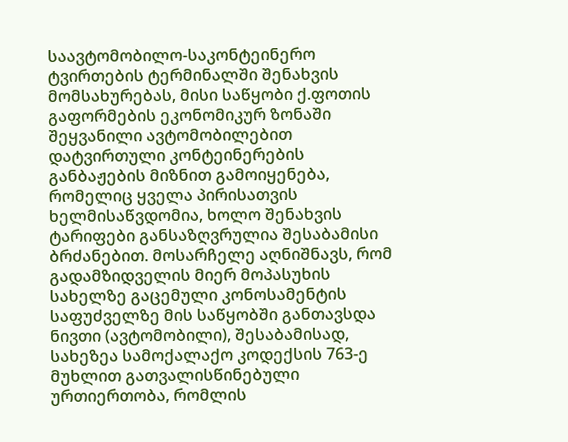საავტომობილო-საკონტეინერო ტვირთების ტერმინალში შენახვის მომსახურებას, მისი საწყობი ქ.ფოთის გაფორმების ეკონომიკურ ზონაში შეყვანილი ავტომობილებით დატვირთული კონტეინერების განბაჟების მიზნით გამოიყენება, რომელიც ყველა პირისათვის ხელმისაწვდომია, ხოლო შენახვის ტარიფები განსაზღვრულია შესაბამისი ბრძანებით. მოსარჩელე აღნიშნავს, რომ გადამზიდველის მიერ მოპასუხის სახელზე გაცემული კონოსამენტის საფუძველზე მის საწყობში განთავსდა ნივთი (ავტომობილი), შესაბამისად, სახეზეა სამოქალაქო კოდექსის 763-ე მუხლით გათვალისწინებული ურთიერთობა, რომლის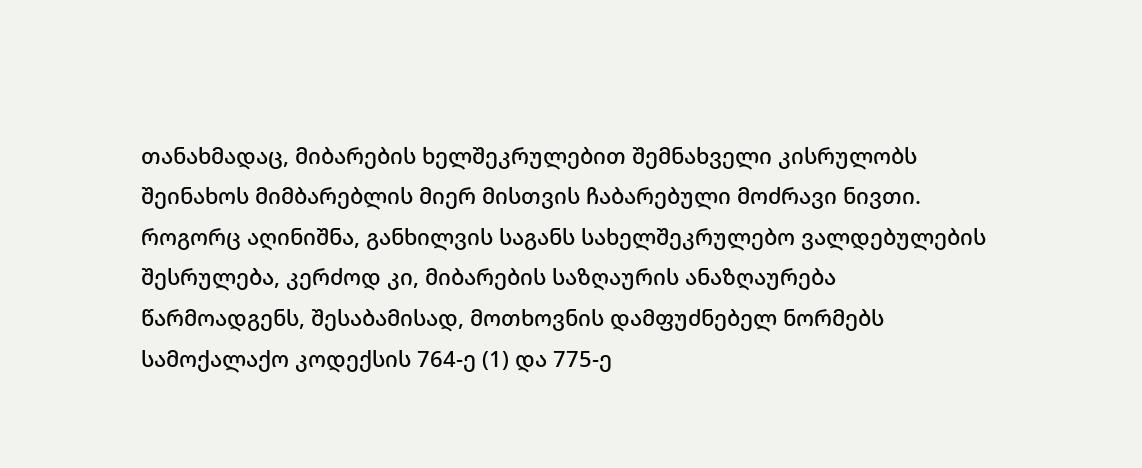თანახმადაც, მიბარების ხელშეკრულებით შემნახველი კისრულობს შეინახოს მიმბარებლის მიერ მისთვის ჩაბარებული მოძრავი ნივთი. როგორც აღინიშნა, განხილვის საგანს სახელშეკრულებო ვალდებულების შესრულება, კერძოდ კი, მიბარების საზღაურის ანაზღაურება წარმოადგენს, შესაბამისად, მოთხოვნის დამფუძნებელ ნორმებს სამოქალაქო კოდექსის 764-ე (1) და 775-ე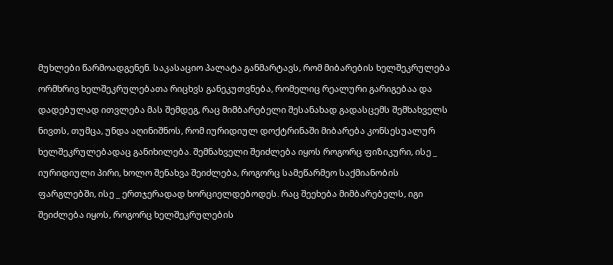მუხლები წარმოადგენენ. საკასაციო პალატა განმარტავს, რომ მიბარების ხელშეკრულება ორმხრივ ხელშეკრულებათა რიცხვს განეკუთვნება, რომელიც რეალური გარიგებაა და დადებულად ითვლება მას შემდეგ, რაც მიმბარებელი შესანახად გადასცემს შემხახველს ნივთს, თუმცა, უნდა აღინიშნოს, რომ იურიდიულ დოქტრინაში მიბარება კონსესუალურ ხელშეკრულებადაც განიხილება. შემნახველი შეიძლება იყოს როგორც ფიზიკური, ისე _ იურიდიული პირი, ხოლო შენახვა შეიძლება, როგორც სამეწარმეო საქმიანობის ფარგლებში, ისე _ ერთჯერადად ხორციელდებოდეს. რაც შეეხება მიმბარებელს, იგი შეიძლება იყოს, როგორც ხელშეკრულების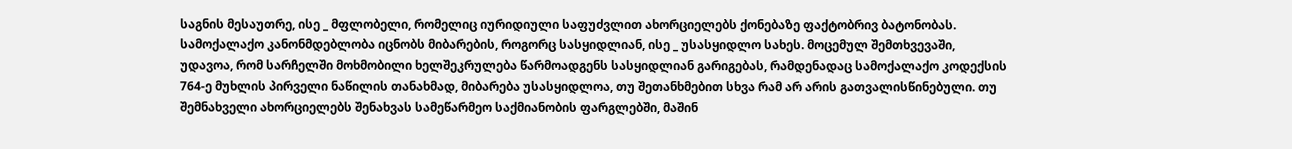საგნის მესაუთრე, ისე _ მფლობელი, რომელიც იურიდიული საფუძვლით ახორციელებს ქონებაზე ფაქტობრივ ბატონობას. სამოქალაქო კანონმდებლობა იცნობს მიბარების, როგორც სასყიდლიან, ისე _ უსასყიდლო სახეს. მოცემულ შემთხვევაში, უდავოა, რომ სარჩელში მოხმობილი ხელშეკრულება წარმოადგენს სასყიდლიან გარიგებას, რამდენადაც სამოქალაქო კოდექსის 764-ე მუხლის პირველი ნაწილის თანახმად, მიბარება უსასყიდლოა, თუ შეთანხმებით სხვა რამ არ არის გათვალისწინებული. თუ შემნახველი ახორციელებს შენახვას სამეწარმეო საქმიანობის ფარგლებში, მაშინ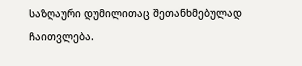საზღაური დუმილითაც შეთანხმებულად ჩაითვლება.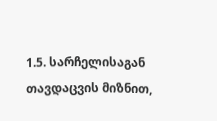1.5. სარჩელისაგან თავდაცვის მიზნით,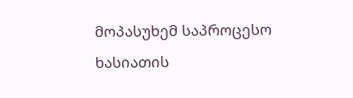მოპასუხემ საპროცესო ხასიათის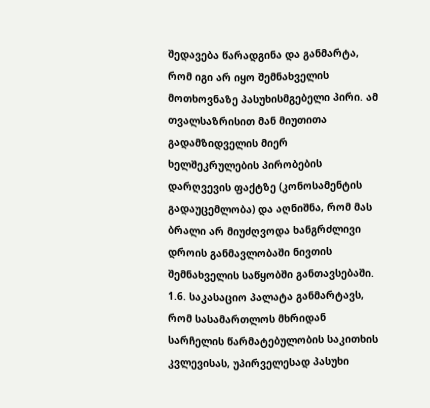შედავება წარადგინა და განმარტა, რომ იგი არ იყო შემნახველის მოთხოვნაზე პასუხისმგებელი პირი. ამ თვალსაზრისით მან მიუთითა გადამზიდველის მიერ ხელშეკრულების პირობების დარღვევის ფაქტზე (კონოსამენტის გადაუცემლობა) და აღნიშნა, რომ მას ბრალი არ მიუძღვოდა ხანგრძლივი დროის განმავლობაში ნივთის შემნახველის საწყობში განთავსებაში.
1.6. საკასაციო პალატა განმარტავს, რომ სასამართლოს მხრიდან სარჩელის წარმატებულობის საკითხის კვლევისას, უპირველესად პასუხი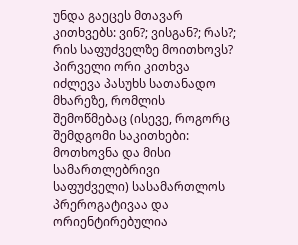უნდა გაეცეს მთავარ კითხვებს: ვინ?; ვისგან?; რას?; რის საფუძველზე მოითხოვს? პირველი ორი კითხვა იძლევა პასუხს სათანადო მხარეზე, რომლის შემოწმებაც (ისევე, როგორც შემდგომი საკითხები: მოთხოვნა და მისი სამართლებრივი საფუძველი) სასამართლოს პრეროგატივაა და ორიენტირებულია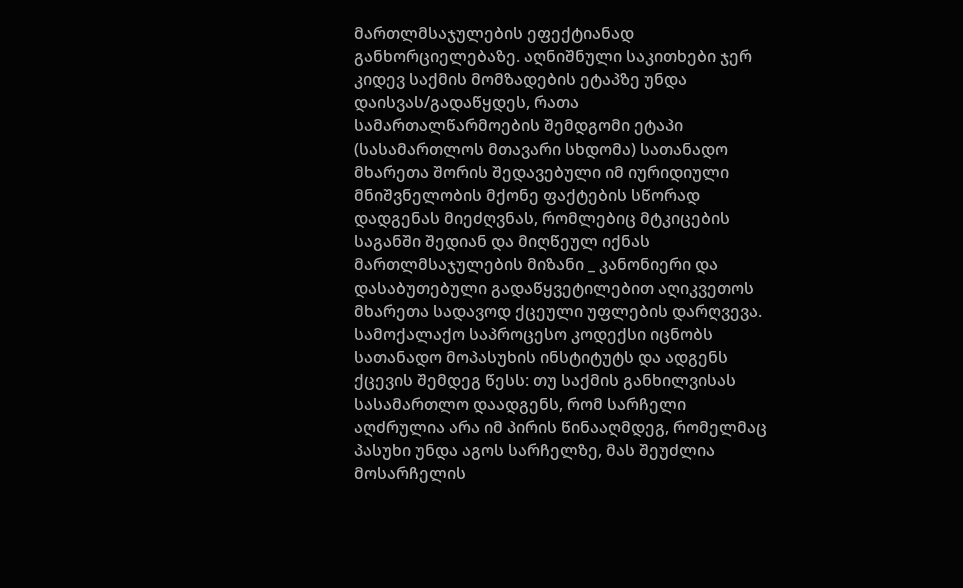მართლმსაჯულების ეფექტიანად განხორციელებაზე. აღნიშნული საკითხები ჯერ კიდევ საქმის მომზადების ეტაპზე უნდა დაისვას/გადაწყდეს, რათა სამართალწარმოების შემდგომი ეტაპი (სასამართლოს მთავარი სხდომა) სათანადო მხარეთა შორის შედავებული იმ იურიდიული მნიშვნელობის მქონე ფაქტების სწორად დადგენას მიეძღვნას, რომლებიც მტკიცების საგანში შედიან და მიღწეულ იქნას მართლმსაჯულების მიზანი _ კანონიერი და დასაბუთებული გადაწყვეტილებით აღიკვეთოს მხარეთა სადავოდ ქცეული უფლების დარღვევა. სამოქალაქო საპროცესო კოდექსი იცნობს სათანადო მოპასუხის ინსტიტუტს და ადგენს ქცევის შემდეგ წესს: თუ საქმის განხილვისას სასამართლო დაადგენს, რომ სარჩელი აღძრულია არა იმ პირის წინააღმდეგ, რომელმაც პასუხი უნდა აგოს სარჩელზე, მას შეუძლია მოსარჩელის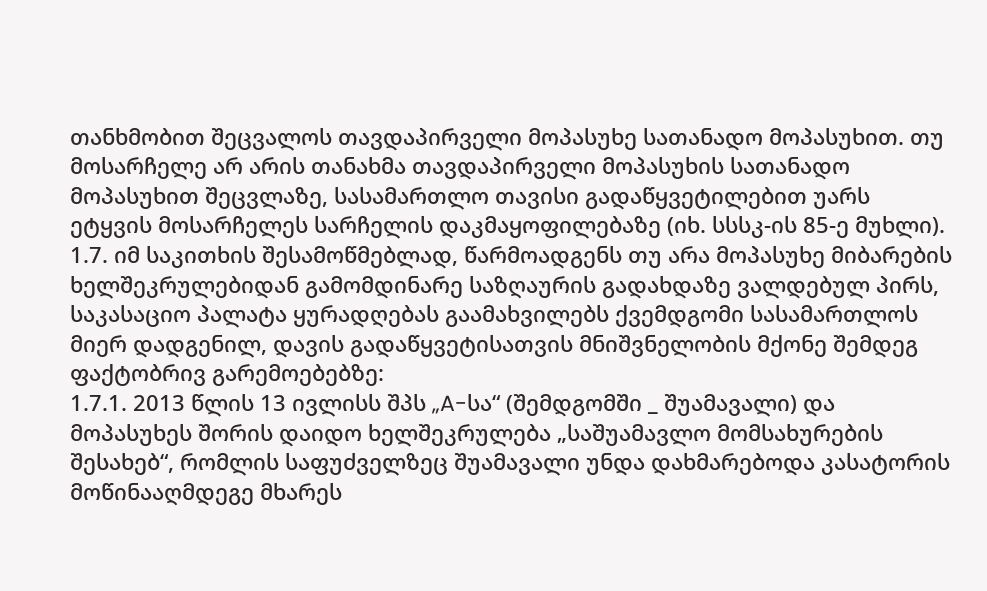თანხმობით შეცვალოს თავდაპირველი მოპასუხე სათანადო მოპასუხით. თუ მოსარჩელე არ არის თანახმა თავდაპირველი მოპასუხის სათანადო მოპასუხით შეცვლაზე, სასამართლო თავისი გადაწყვეტილებით უარს ეტყვის მოსარჩელეს სარჩელის დაკმაყოფილებაზე (იხ. სსსკ-ის 85-ე მუხლი).
1.7. იმ საკითხის შესამოწმებლად, წარმოადგენს თუ არა მოპასუხე მიბარების ხელშეკრულებიდან გამომდინარე საზღაურის გადახდაზე ვალდებულ პირს, საკასაციო პალატა ყურადღებას გაამახვილებს ქვემდგომი სასამართლოს მიერ დადგენილ, დავის გადაწყვეტისათვის მნიშვნელობის მქონე შემდეგ ფაქტობრივ გარემოებებზე:
1.7.1. 2013 წლის 13 ივლისს შპს „A-სა“ (შემდგომში _ შუამავალი) და მოპასუხეს შორის დაიდო ხელშეკრულება „საშუამავლო მომსახურების შესახებ“, რომლის საფუძველზეც შუამავალი უნდა დახმარებოდა კასატორის მოწინააღმდეგე მხარეს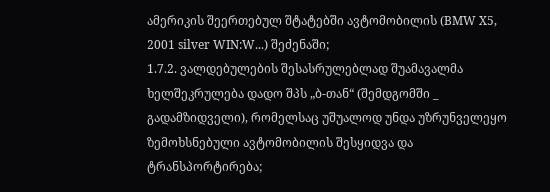ამერიკის შეერთებულ შტატებში ავტომობილის (BMW X5, 2001 silver WIN:W...) შეძენაში;
1.7.2. ვალდებულების შესასრულებლად შუამავალმა ხელშეკრულება დადო შპს „ბ-თან“ (შემდგომში _ გადამზიდველი), რომელსაც უშუალოდ უნდა უზრუნველეყო ზემოხსნებული ავტომობილის შესყიდვა და ტრანსპორტირება;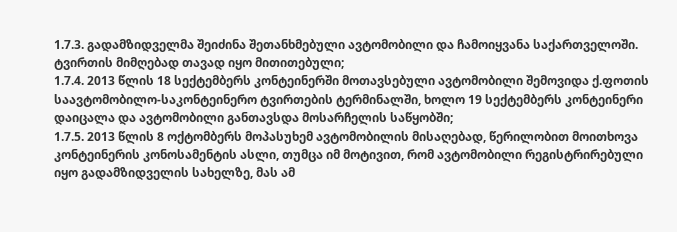1.7.3. გადამზიდველმა შეიძინა შეთანხმებული ავტომობილი და ჩამოიყვანა საქართველოში. ტვირთის მიმღებად თავად იყო მითითებული;
1.7.4. 2013 წლის 18 სექტემბერს კონტეინერში მოთავსებული ავტომობილი შემოვიდა ქ.ფოთის საავტომობილო-საკონტეინერო ტვირთების ტერმინალში, ხოლო 19 სექტემბერს კონტეინერი დაიცალა და ავტომობილი განთავსდა მოსარჩელის საწყობში;
1.7.5. 2013 წლის 8 ოქტომბერს მოპასუხემ ავტომობილის მისაღებად, წერილობით მოითხოვა კონტეინერის კონოსამენტის ასლი, თუმცა იმ მოტივით, რომ ავტომობილი რეგისტრირებული იყო გადამზიდველის სახელზე, მას ამ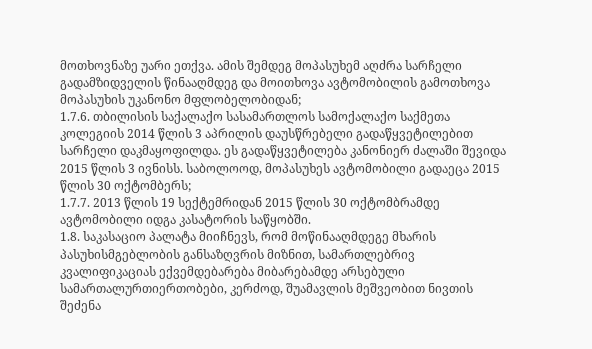მოთხოვნაზე უარი ეთქვა. ამის შემდეგ მოპასუხემ აღძრა სარჩელი გადამზიდველის წინააღმდეგ და მოითხოვა ავტომობილის გამოთხოვა მოპასუხის უკანონო მფლობელობიდან;
1.7.6. თბილისის საქალაქო სასამართლოს სამოქალაქო საქმეთა კოლეგიის 2014 წლის 3 აპრილის დაუსწრებელი გადაწყვეტილებით სარჩელი დაკმაყოფილდა. ეს გადაწყვეტილება კანონიერ ძალაში შევიდა 2015 წლის 3 ივნისს. საბოლოოდ, მოპასუხეს ავტომობილი გადაეცა 2015 წლის 30 ოქტომბერს;
1.7.7. 2013 წლის 19 სექტემრიდან 2015 წლის 30 ოქტომბრამდე ავტომობილი იდგა კასატორის საწყობში.
1.8. საკასაციო პალატა მიიჩნევს, რომ მოწინააღმდეგე მხარის პასუხისმგებლობის განსაზღვრის მიზნით, სამართლებრივ კვალიფიკაციას ექვემდებარება მიბარებამდე არსებული სამართალურთიერთობები, კერძოდ, შუამავლის მეშვეობით ნივთის შეძენა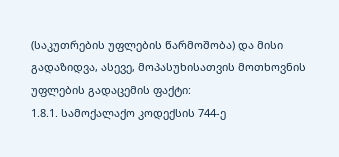(საკუთრების უფლების წარმოშობა) და მისი გადაზიდვა, ასევე, მოპასუხისათვის მოთხოვნის უფლების გადაცემის ფაქტი:
1.8.1. სამოქალაქო კოდექსის 744-ე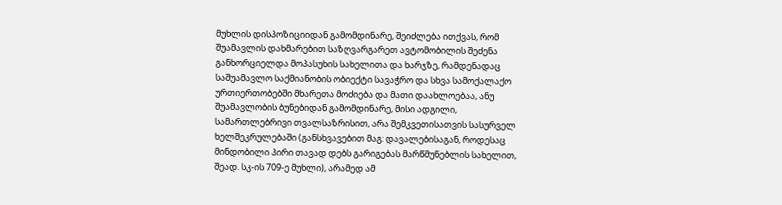მუხლის დისპოზიციიდან გამომდინარე, შეიძლება ითქვას, რომ შუამავლის დახმარებით საზღვარგარეთ ავტომობილის შეძენა განხორციელდა მოპასუხის სახელითა და ხარჯზე, რამდენადაც საშუამავლო საქმიანობის ობიექტი სავაჭრო და სხვა სამოქალაქო ურთიერთობებში მხარეთა მოძიება და მათი დაახლოებაა, ანუ შუამავლობის ბუნებიდან გამომდინარე, მისი ადგილი, სამართლებრივი თვალსაზრისით, არა შემკვეთისათვის სასურველ ხელშეკრულებაში (განსხვავებით მაგ: დავალებისაგან, როდესაც მინდობილი პირი თავად დებს გარიგებას მარწმუნებლის სახელით, შეად. სკ-ის 709-ე მუხლი), არამედ ამ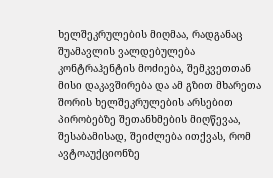ხელშეკრულების მიღმაა, რადგანაც შუამავლის ვალდებულება კონტრაჰენტის მოძიება, შემკვეთთან მისი დაკავშირება და ამ გზით მხარეთა შორის ხელშეკრულების არსებით პირობებზე შეთანხმების მიღწევაა, შესაბამისად, შეიძლება ითქვას, რომ ავტოაუქციონზე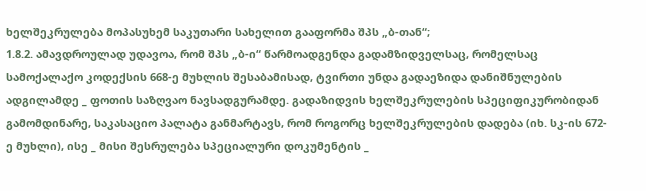ხელშეკრულება მოპასუხემ საკუთარი სახელით გააფორმა შპს „ბ-თან“;
1.8.2. ამავდროულად უდავოა, რომ შპს „ბ-ი“ წარმოადგენდა გადამზიდველსაც, რომელსაც სამოქალაქო კოდექსის 668-ე მუხლის შესაბამისად, ტვირთი უნდა გადაეზიდა დანიშნულების ადგილამდე _ ფოთის საზღვაო ნავსადგურამდე. გადაზიდვის ხელშეკრულების სპეციფიკურობიდან გამომდინარე, საკასაციო პალატა განმარტავს, რომ როგორც ხელშეკრულების დადება (იხ. სკ-ის 672-ე მუხლი), ისე _ მისი შესრულება სპეციალური დოკუმენტის _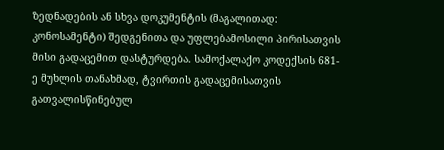ზედნადების ან სხვა დოკუმენტის (მაგალითად: კონოსამენტი) შედგენითა და უფლებამოსილი პირისათვის მისი გადაცემით დასტურდება. სამოქალაქო კოდექსის 681-ე მუხლის თანახმად, ტვირთის გადაცემისათვის გათვალისწინებულ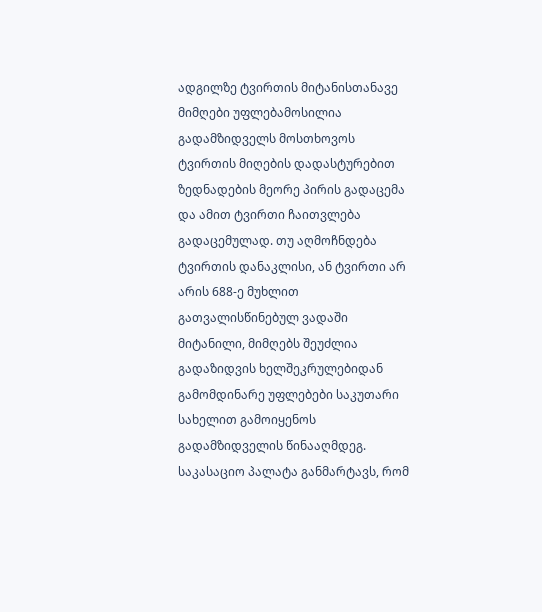ადგილზე ტვირთის მიტანისთანავე მიმღები უფლებამოსილია გადამზიდველს მოსთხოვოს ტვირთის მიღების დადასტურებით ზედნადების მეორე პირის გადაცემა და ამით ტვირთი ჩაითვლება გადაცემულად. თუ აღმოჩნდება ტვირთის დანაკლისი, ან ტვირთი არ არის 688-ე მუხლით გათვალისწინებულ ვადაში მიტანილი, მიმღებს შეუძლია გადაზიდვის ხელშეკრულებიდან გამომდინარე უფლებები საკუთარი სახელით გამოიყენოს გადამზიდველის წინააღმდეგ. საკასაციო პალატა განმარტავს, რომ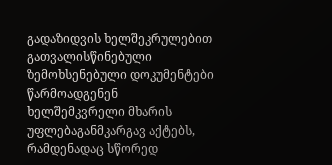გადაზიდვის ხელშეკრულებით გათვალისწინებული ზემოხსენებული დოკუმენტები წარმოადგენენ ხელშემკვრელი მხარის უფლებაგანმკარგავ აქტებს, რამდენადაც სწორედ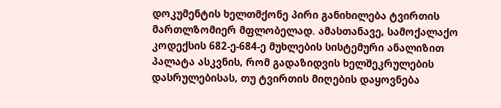დოკუმენტის ხელთმქონე პირი განიხილება ტვირთის მართლზომიერ მფლობელად. ამასთანავე, სამოქალაქო კოდექსის 682-ე-684-ე მუხლების სისტემური ანალიზით პალატა ასკვნის, რომ გადაზიდვის ხელშეკრულების დასრულებისას, თუ ტვირთის მიღების დაყოვნება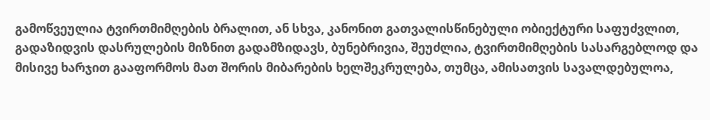გამოწვეულია ტვირთმიმღების ბრალით, ან სხვა, კანონით გათვალისწინებული ობიექტური საფუძვლით, გადაზიდვის დასრულების მიზნით გადამზიდავს, ბუნებრივია, შეუძლია, ტვირთმიმღების სასარგებლოდ და მისივე ხარჯით გააფორმოს მათ შორის მიბარების ხელშეკრულება, თუმცა, ამისათვის სავალდებულოა,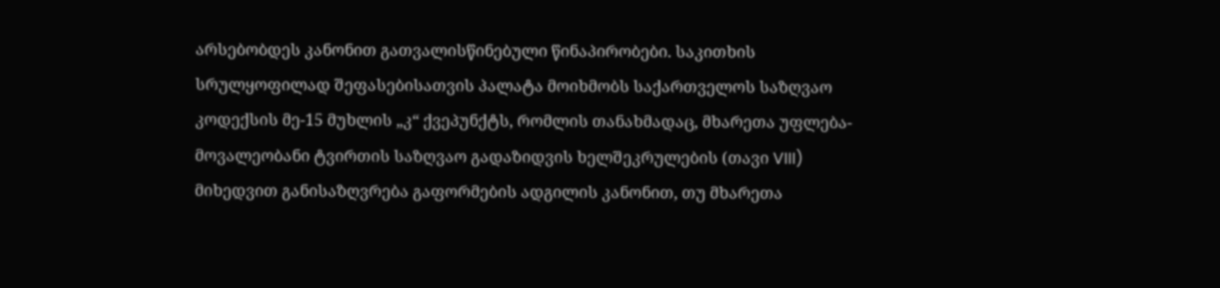არსებობდეს კანონით გათვალისწინებული წინაპირობები. საკითხის სრულყოფილად შეფასებისათვის პალატა მოიხმობს საქართველოს საზღვაო კოდექსის მე-15 მუხლის „კ“ ქვეპუნქტს, რომლის თანახმადაც, მხარეთა უფლება-მოვალეობანი ტვირთის საზღვაო გადაზიდვის ხელშეკრულების (თავი VIII) მიხედვით განისაზღვრება გაფორმების ადგილის კანონით, თუ მხარეთა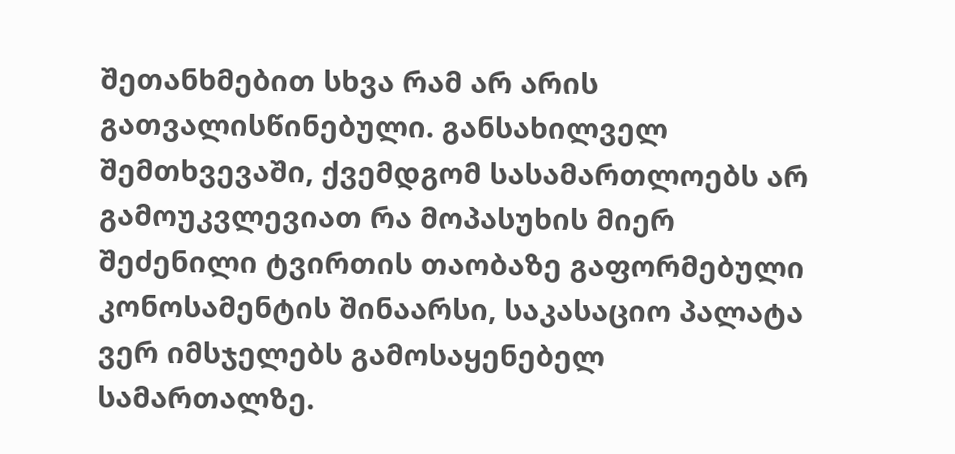შეთანხმებით სხვა რამ არ არის გათვალისწინებული. განსახილველ შემთხვევაში, ქვემდგომ სასამართლოებს არ გამოუკვლევიათ რა მოპასუხის მიერ შეძენილი ტვირთის თაობაზე გაფორმებული კონოსამენტის შინაარსი, საკასაციო პალატა ვერ იმსჯელებს გამოსაყენებელ სამართალზე.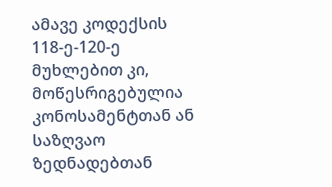ამავე კოდექსის 118-ე-120-ე მუხლებით კი, მოწესრიგებულია კონოსამენტთან ან საზღვაო ზედნადებთან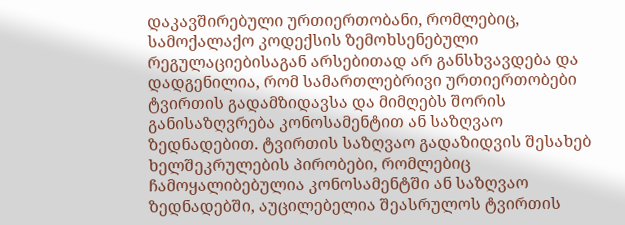დაკავშირებული ურთიერთობანი, რომლებიც, სამოქალაქო კოდექსის ზემოხსენებული რეგულაციებისაგან არსებითად არ განსხვავდება და დადგენილია, რომ სამართლებრივი ურთიერთობები ტვირთის გადამზიდავსა და მიმღებს შორის განისაზღვრება კონოსამენტით ან საზღვაო ზედნადებით. ტვირთის საზღვაო გადაზიდვის შესახებ ხელშეკრულების პირობები, რომლებიც ჩამოყალიბებულია კონოსამენტში ან საზღვაო ზედნადებში, აუცილებელია შეასრულოს ტვირთის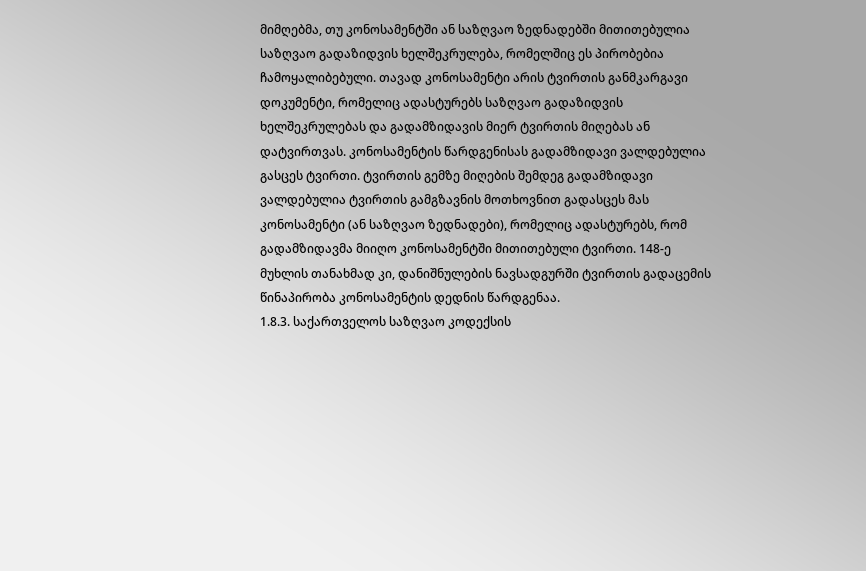მიმღებმა, თუ კონოსამენტში ან საზღვაო ზედნადებში მითითებულია საზღვაო გადაზიდვის ხელშეკრულება, რომელშიც ეს პირობებია ჩამოყალიბებული. თავად კონოსამენტი არის ტვირთის განმკარგავი დოკუმენტი, რომელიც ადასტურებს საზღვაო გადაზიდვის ხელშეკრულებას და გადამზიდავის მიერ ტვირთის მიღებას ან დატვირთვას. კონოსამენტის წარდგენისას გადამზიდავი ვალდებულია გასცეს ტვირთი. ტვირთის გემზე მიღების შემდეგ გადამზიდავი ვალდებულია ტვირთის გამგზავნის მოთხოვნით გადასცეს მას კონოსამენტი (ან საზღვაო ზედნადები), რომელიც ადასტურებს, რომ გადამზიდავმა მიიღო კონოსამენტში მითითებული ტვირთი. 148-ე მუხლის თანახმად კი, დანიშნულების ნავსადგურში ტვირთის გადაცემის წინაპირობა კონოსამენტის დედნის წარდგენაა.
1.8.3. საქართველოს საზღვაო კოდექსის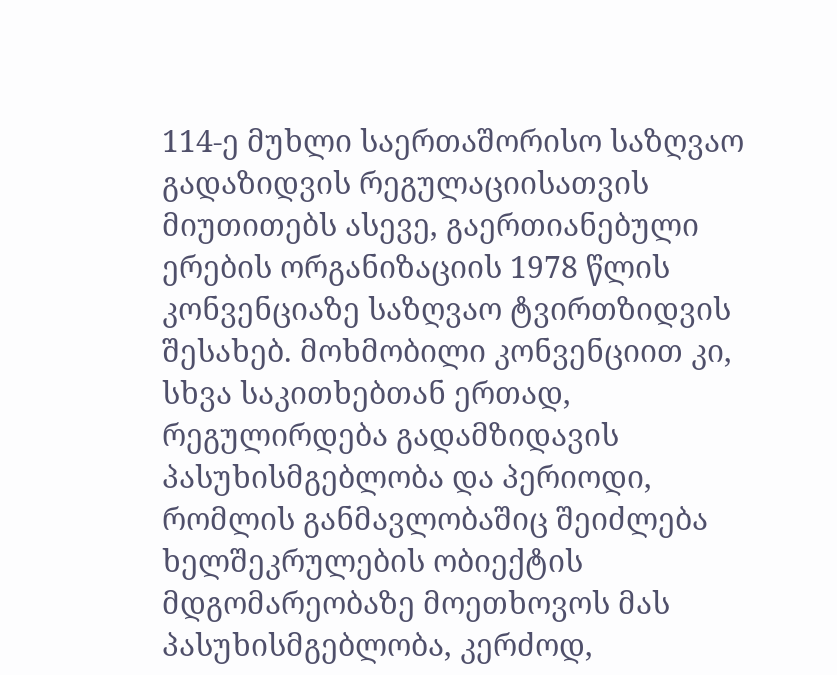114-ე მუხლი საერთაშორისო საზღვაო გადაზიდვის რეგულაციისათვის მიუთითებს ასევე, გაერთიანებული ერების ორგანიზაციის 1978 წლის კონვენციაზე საზღვაო ტვირთზიდვის შესახებ. მოხმობილი კონვენციით კი, სხვა საკითხებთან ერთად, რეგულირდება გადამზიდავის პასუხისმგებლობა და პერიოდი, რომლის განმავლობაშიც შეიძლება ხელშეკრულების ობიექტის მდგომარეობაზე მოეთხოვოს მას პასუხისმგებლობა, კერძოდ,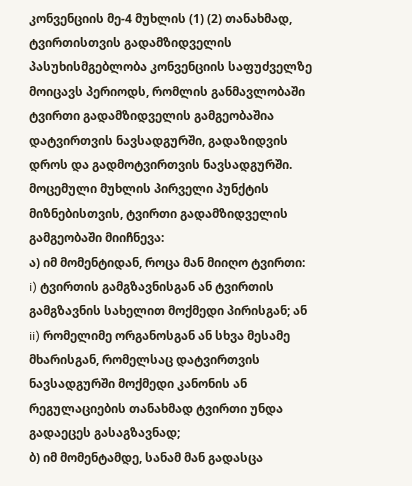კონვენციის მე-4 მუხლის (1) (2) თანახმად, ტვირთისთვის გადამზიდველის პასუხისმგებლობა კონვენციის საფუძველზე მოიცავს პერიოდს, რომლის განმავლობაში ტვირთი გადამზიდველის გამგეობაშია დატვირთვის ნავსადგურში, გადაზიდვის დროს და გადმოტვირთვის ნავსადგურში. მოცემული მუხლის პირველი პუნქტის მიზნებისთვის, ტვირთი გადამზიდველის გამგეობაში მიიჩნევა:
ა) იმ მომენტიდან, როცა მან მიიღო ტვირთი:
i) ტვირთის გამგზავნისგან ან ტვირთის გამგზავნის სახელით მოქმედი პირისგან; ან
ii) რომელიმე ორგანოსგან ან სხვა მესამე მხარისგან, რომელსაც დატვირთვის ნავსადგურში მოქმედი კანონის ან რეგულაციების თანახმად ტვირთი უნდა გადაეცეს გასაგზავნად;
ბ) იმ მომენტამდე, სანამ მან გადასცა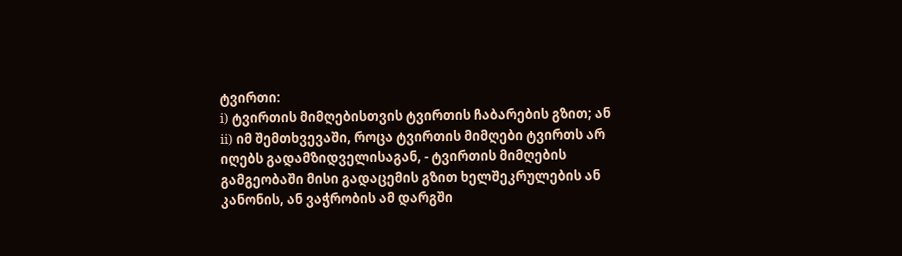ტვირთი:
i) ტვირთის მიმღებისთვის ტვირთის ჩაბარების გზით; ან
ii) იმ შემთხვევაში, როცა ტვირთის მიმღები ტვირთს არ იღებს გადამზიდველისაგან, - ტვირთის მიმღების გამგეობაში მისი გადაცემის გზით ხელშეკრულების ან კანონის, ან ვაჭრობის ამ დარგში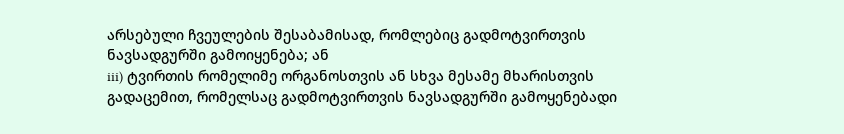არსებული ჩვეულების შესაბამისად, რომლებიც გადმოტვირთვის ნავსადგურში გამოიყენება; ან
iii) ტვირთის რომელიმე ორგანოსთვის ან სხვა მესამე მხარისთვის გადაცემით, რომელსაც გადმოტვირთვის ნავსადგურში გამოყენებადი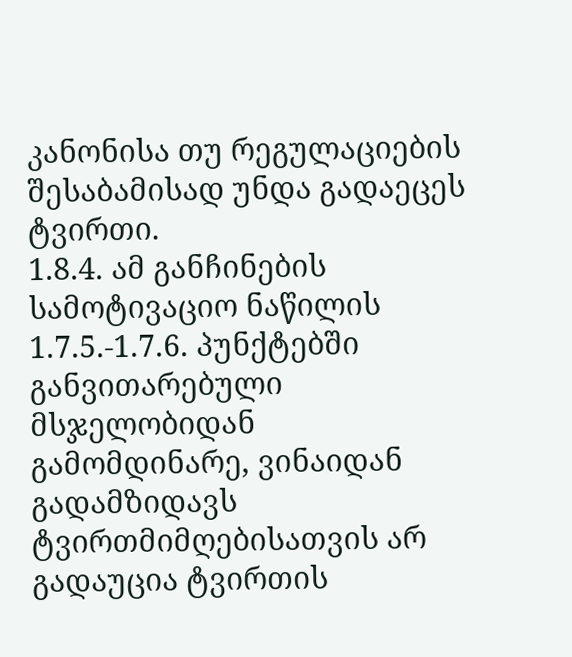კანონისა თუ რეგულაციების შესაბამისად უნდა გადაეცეს ტვირთი.
1.8.4. ამ განჩინების სამოტივაციო ნაწილის 1.7.5.-1.7.6. პუნქტებში განვითარებული მსჯელობიდან გამომდინარე, ვინაიდან გადამზიდავს ტვირთმიმღებისათვის არ გადაუცია ტვირთის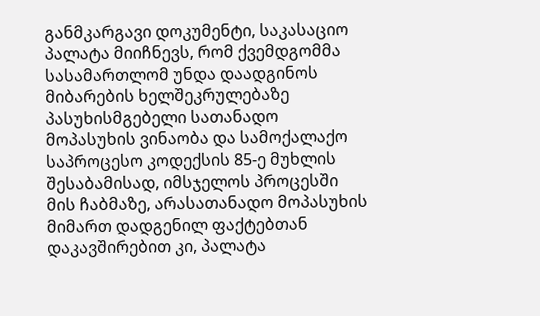განმკარგავი დოკუმენტი, საკასაციო პალატა მიიჩნევს, რომ ქვემდგომმა სასამართლომ უნდა დაადგინოს მიბარების ხელშეკრულებაზე პასუხისმგებელი სათანადო მოპასუხის ვინაობა და სამოქალაქო საპროცესო კოდექსის 85-ე მუხლის შესაბამისად, იმსჯელოს პროცესში მის ჩაბმაზე, არასათანადო მოპასუხის მიმართ დადგენილ ფაქტებთან დაკავშირებით კი, პალატა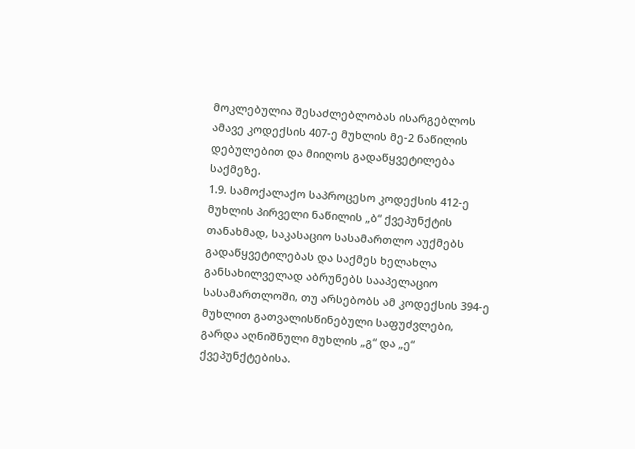მოკლებულია შესაძლებლობას ისარგებლოს ამავე კოდექსის 407-ე მუხლის მე-2 ნაწილის დებულებით და მიიღოს გადაწყვეტილება საქმეზე.
1.9. სამოქალაქო საპროცესო კოდექსის 412-ე მუხლის პირველი ნაწილის „ბ“ ქვეპუნქტის თანახმად, საკასაციო სასამართლო აუქმებს გადაწყვეტილებას და საქმეს ხელახლა განსახილველად აბრუნებს სააპელაციო სასამართლოში, თუ არსებობს ამ კოდექსის 394-ე მუხლით გათვალისწინებული საფუძვლები, გარდა აღნიშნული მუხლის „გ“ და „ე“ ქვეპუნქტებისა.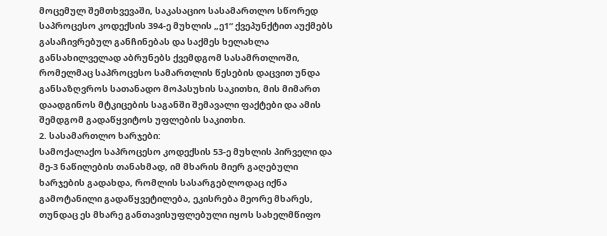მოცემულ შემთხვევაში, საკასაციო სასამართლო სწორედ საპროცესო კოდექსის 394-ე მუხლის „ე1“ ქვეპუნქტით აუქმებს გასაჩივრებულ განჩინებას და საქმეს ხელახლა განსახილველად აბრუნებს ქვემდგომ სასამრთლოში, რომელმაც საპროცესო სამართლის წესების დაცვით უნდა განსაზღვროს სათანადო მოპასუხის საკითხი, მის მიმართ დაადგინოს მტკიცების საგანში შემავალი ფაქტები და ამის შემდგომ გადაწყვიტოს უფლების საკითხი.
2. სასამართლო ხარჯები:
სამოქალაქო საპროცესო კოდექსის 53-ე მუხლის პირველი და მე-3 ნაწილების თანახმად, იმ მხარის მიერ გაღებული ხარჯების გადახდა, რომლის სასარგებლოდაც იქნა გამოტანილი გადაწყვეტილება, ეკისრება მეორე მხარეს, თუნდაც ეს მხარე განთავისუფლებული იყოს სახელმწიფო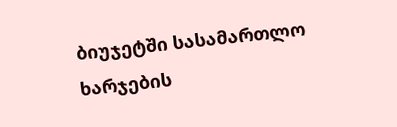ბიუჯეტში სასამართლო ხარჯების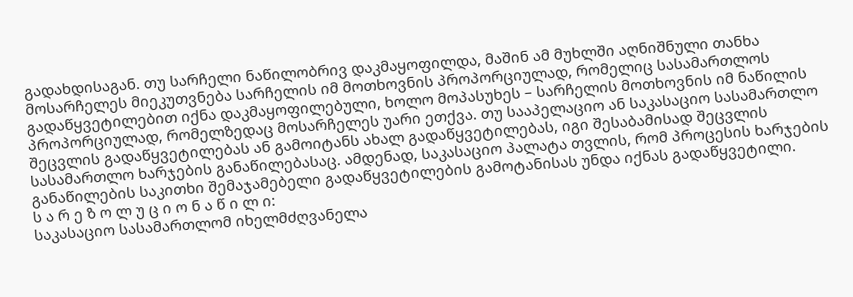გადახდისაგან. თუ სარჩელი ნაწილობრივ დაკმაყოფილდა, მაშინ ამ მუხლში აღნიშნული თანხა მოსარჩელეს მიეკუთვნება სარჩელის იმ მოთხოვნის პროპორციულად, რომელიც სასამართლოს გადაწყვეტილებით იქნა დაკმაყოფილებული, ხოლო მოპასუხეს – სარჩელის მოთხოვნის იმ ნაწილის პროპორციულად, რომელზედაც მოსარჩელეს უარი ეთქვა. თუ სააპელაციო ან საკასაციო სასამართლო შეცვლის გადაწყვეტილებას ან გამოიტანს ახალ გადაწყვეტილებას, იგი შესაბამისად შეცვლის სასამართლო ხარჯების განაწილებასაც. ამდენად, საკასაციო პალატა თვლის, რომ პროცესის ხარჯების განაწილების საკითხი შემაჯამებელი გადაწყვეტილების გამოტანისას უნდა იქნას გადაწყვეტილი.
ს ა რ ე ზ ო ლ უ ც ი ო ნ ა წ ი ლ ი:
საკასაციო სასამართლომ იხელმძღვანელა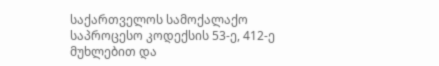საქართველოს სამოქალაქო საპროცესო კოდექსის 53-ე, 412-ე მუხლებით და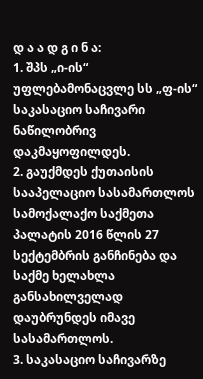დ ა ა დ გ ი ნ ა:
1. შპს „ი-ის“ უფლებამონაცვლე სს „ფ-ის“ საკასაციო საჩივარი ნაწილობრივ დაკმაყოფილდეს.
2. გაუქმდეს ქუთაისის სააპელაციო სასამართლოს სამოქალაქო საქმეთა პალატის 2016 წლის 27 სექტემბრის განჩინება და საქმე ხელახლა განსახილველად დაუბრუნდეს იმავე სასამართლოს.
3. საკასაციო საჩივარზე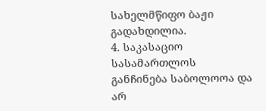სახელმწიფო ბაჟი გადახდილია.
4. საკასაციო სასამართლოს განჩინება საბოლოოა და არ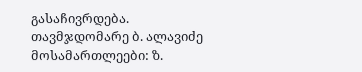გასაჩივრდება.
თავმჯდომარე ბ. ალავიძე
მოსამართლეები: ზ.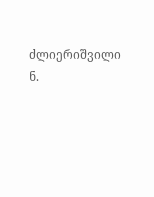ძლიერიშვილი
ნ.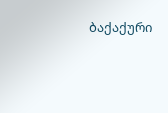ბაქაქური